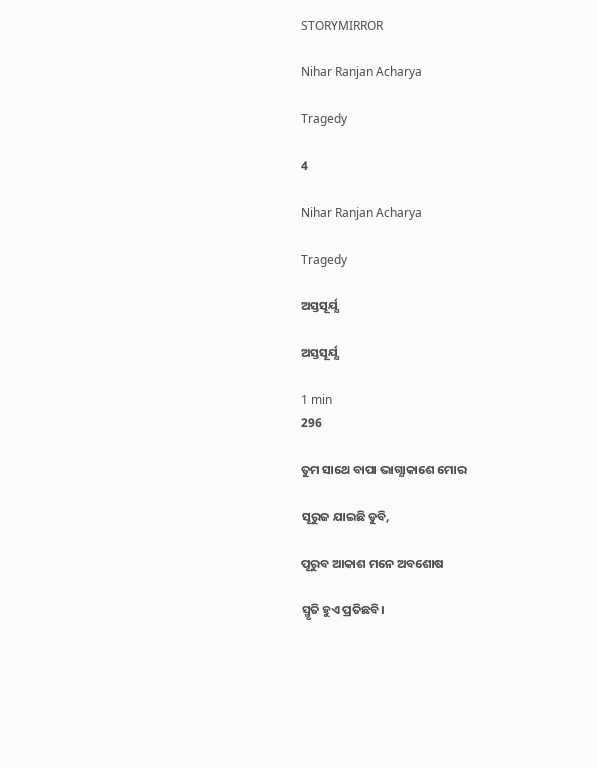STORYMIRROR

Nihar Ranjan Acharya

Tragedy

4

Nihar Ranjan Acharya

Tragedy

ଅସ୍ତସୂର୍ଯ୍ଯ

ଅସ୍ତସୂର୍ଯ୍ଯ

1 min
296

ତୁମ ସାଥେ ବାପା ଭାଗ୍ଯାକାଶେ ମୋର

ସୂରୁଜ ଯାଇଛି ଡୁବି,

ପୂରୁବ ଆକାଶ ମନେ ଅବଶୋଷ

ସ୍ମୃତି ହୁଏ ପ୍ରତିଛବି।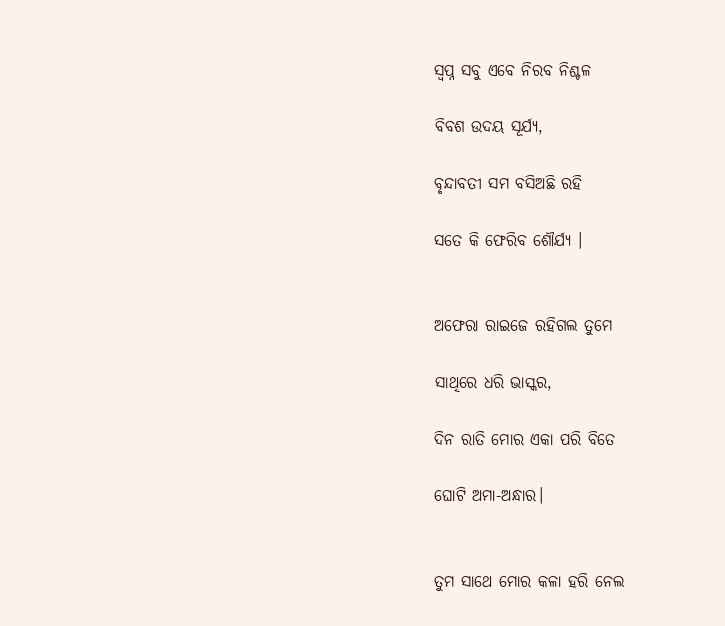ସ୍ବପ୍ନ ସବୁ ଏବେ ନିରବ ନିଶ୍ଚଳ

ବିବଶ ଉଦୟ ସୂର୍ଯ୍ୟ,

ବୃନ୍ଦାବତୀ ସମ ବସିଅଛି ରହି

ସତେ କି ଫେରିବ ଶୌର୍ଯ୍ୟ ।


ଅଫେରା ରାଇଜେ ରହିଗଲ ତୁମେ

ସାଥିରେ ଧରି ଭାସ୍କର,

ଦିନ ରାତି ମୋର ଏକା ପରି ବିତେ

ଘୋଟି ଅମା-ଅନ୍ଧାର।


ତୁମ ସାଥେ ମୋର କଳା ହରି ନେଲ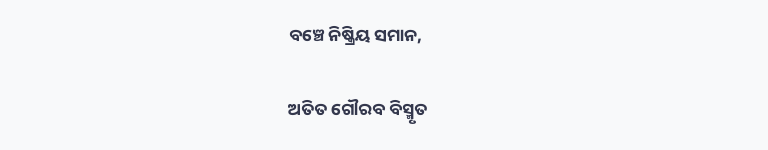ବଞ୍ଚେ ନିଷ୍କ୍ରିୟ ସମାନ,

ଅତିତ ଗୌରବ ବିସ୍ମୃତ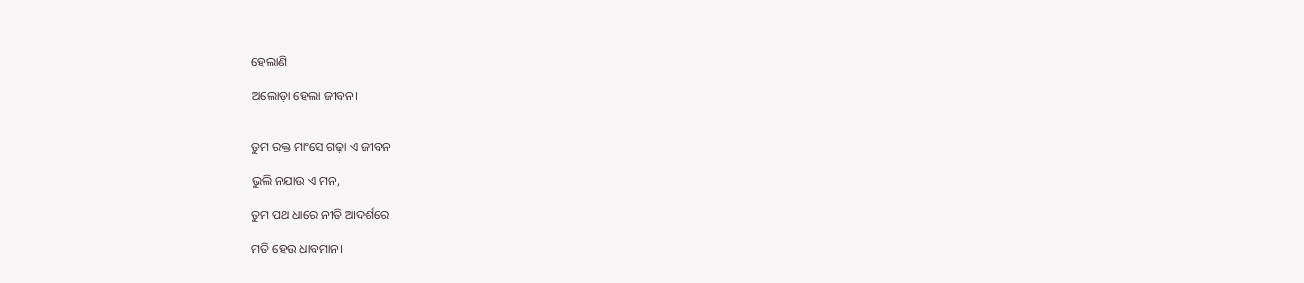ହେଲାଣି

ଅଲୋଡ଼ା ହେଲା ଜୀବନ।


ତୁମ ରକ୍ତ ମାଂସେ ଗଢ଼ା ଏ ଜୀବନ

ଭୁଲି ନଯାଉ ଏ ମନ,

ତୁମ ପଥ ଧାରେ ନୀତି ଆଦର୍ଶରେ

ମତି ହେଉ ଧାବମାନ।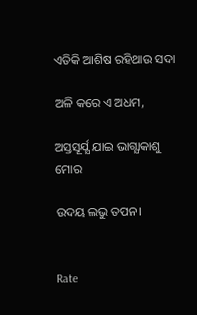ଏତିକି ଆଶିଷ ରହିଥାଉ ସଦା

ଅଳି କରେ ଏ ଅଧମ,

ଅସ୍ତସୂର୍ଯ୍ଯ ଯାଇ ଭାଗ୍ଯାକାଶୁ ମୋର

ଉଦୟ ଲଭୁ ତପନ।


Rate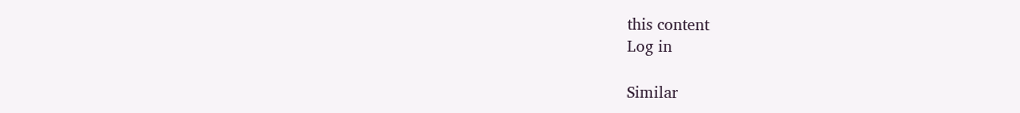this content
Log in

Similar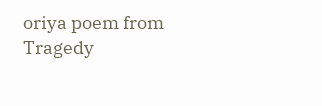oriya poem from Tragedy